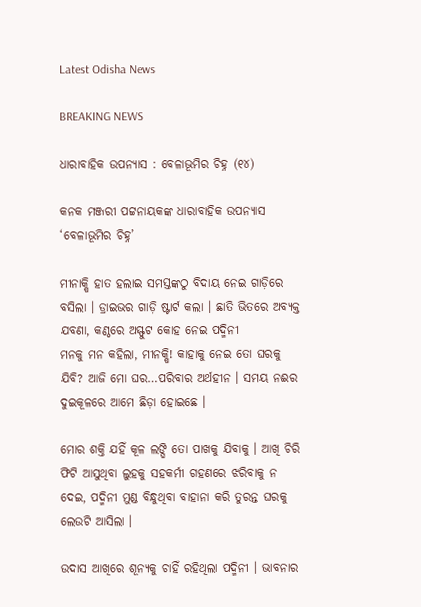Latest Odisha News

BREAKING NEWS

ଧାରାବାହିକ ଉପନ୍ୟାସ : ବେଳାଭୂମିର ଚିହ୍ନ (୧୪)

କନକ ମଞ୍ଜରୀ ପଟ୍ଟନାୟକଙ୍କ ଧାରାବାହିକ ଉପନ୍ୟାସ ‘ବେଳାଭୂମିର ଚିହ୍ନ’

ମୀନାକ୍ଷି ହାତ ହଲାଇ ସମସ୍ତଙ୍କଠୁ ବିଦାୟ ନେଇ ଗାଡ଼ିରେ ବସିଲା । ଡ୍ରାଇଭର ଗାଡ଼ି ଷ୍ଟାର୍ଟ କଲା । ଛାତି ଭିତରେ ଅବ୍ୟକ୍ତ ଯବଣା, କଣ୍ଠରେ ଅସ୍ଫୁଟ କୋହ ନେଇ ପଦ୍ମିନୀ
ମନକୁ ମନ କହିଲା, ମୀନକ୍ଷି! କାହାକୁ ନେଇ ତୋ ଘରକୁ ଯିବି? ଆଜି ମୋ ଘର…ପରିବାର ଅର୍ଥହୀନ । ସମୟ ନଈର ଦୁଇକୂଳରେ ଆମେ ଛିଡ଼ା ହୋଇଛେ ।

ମୋର ଶକ୍ତି ଯହିଁ କୂଳ ଲଙ୍ଘି ତୋ ପାଖକୁ ଯିବାକୁ । ଆଖି ଚିରି ଫିଟି ଆସୁଥିବା ଲୁହକୁ ସହକର୍ମୀ ଗହଣରେ ଝରିବାକୁ ନ ଦେଇ, ପଦ୍ମିନୀ ମୁଣ୍ଡ ବିନ୍ଧୁଥିବା ବାହାନା କରି ତୁରନ୍ତ ଘରକୁ ଲେଉଟି ଆସିଲା ।

ଉଦାସ ଆଖିରେ ଶୂନ୍ୟକୁ ଚାହିଁ ରହିଥିଲା ପଦ୍ମିନୀ । ଭାବନାର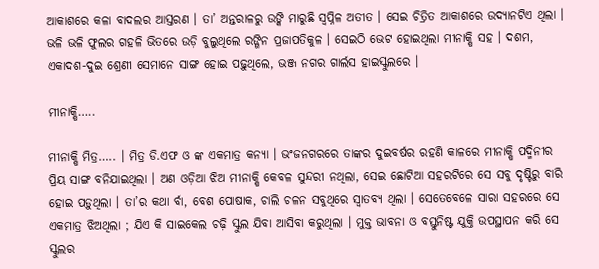ଆକାଶରେ କଳା ବାଦଲର ଆସ୍ତରଣ । ତା’ ଅନ୍ତରାଳରୁ ଉଙ୍କି ମାରୁଛି ସ୍ୱପ୍ନିଳ ଅତୀତ । ସେଇ ଚିତ୍ରିତ ଆକାଶରେ ଉଦ୍ୟାନଟିଏ ଥିଲା । ଭଳି ଭଳି ଫୁଲର ଗହଳି ଭିତରେ ଉଡ଼ି ବୁଲୁଥିଲେ ରଙ୍ଗିନ ପ୍ରଜାପତିକୁଳ । ସେଇଠି ଭେଟ ହୋଇଥିଲା ମୀନାକ୍ଷି ସହ । ଦଶମ, ଏକାଦଶ-ଦୁଇ ଶ୍ରେଣୀ ସେମାନେ ସାଙ୍ଗ ହୋଇ ପଢ଼ୁଥିଲେ, ଭଞ୍ଜ ନଗର ଗାର୍ଲସ ହାଇସ୍କୁଲରେ ।

ମୀନାକ୍ଷି…..

ମୀନାକ୍ଷି ମିତ୍ର….. । ମିତ୍ର ଡି.ଏଫ ଓ ଙ୍କ ଏକମାତ୍ର କନ୍ୟା । ଭଂଜନଗରରେ ତାଙ୍କର ଦୁଇବର୍ଷର ରହଣି କାଳରେ ମୀନାକ୍ଷି ପଦ୍ମିନୀର ପ୍ରିୟ ସାଙ୍ଗ ବନିଯାଇଥିଲା । ଅଣ ଓଡ଼ିଆ ଝିଅ ମୀନାକ୍ଷି କେବଳ ସୁନ୍ଦରୀ ନଥିଲା, ସେଇ ଛୋଟିଆ ସହରଟିରେ ସେ ସବୁ ଦୃଷ୍ଟିରୁ ବାରି ହୋଇ ପଡ଼ୁଥିଲା । ତା’ର କଥା ର୍ବା, ବେଶ ପୋଷାକ, ଚାଲି ଚଳନ ସବୁଥିରେ ସ୍ୱାତବ୍ୟ ଥିଲା । ସେତେବେଳେ ସାରା ସହରରେ ସେ ଏକମାତ୍ର ଝିଅଥିଲା ; ଯିଏ କି ସାଇକେଲ ଚଢ଼ି ସ୍କୁଲ ଯିବା ଆସିବା କରୁଥିଲା । ମୁକ୍ତ ଭାବନା ଓ ବସ୍ତୁନିଷ୍ଟ ଯୁକ୍ତି ଉପସ୍ଥାପନ କରି ସେ ସ୍କୁଲର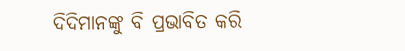ଦିଦିମାନଙ୍କୁ ବି ପ୍ରଭାବିତ କରି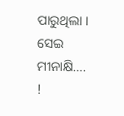ପାରୁଥିଲା ।
ସେଇ ମୀନାକ୍ଷି…. !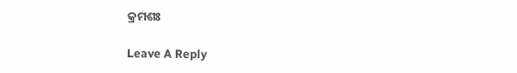କ୍ରମଶଃ

Leave A Reply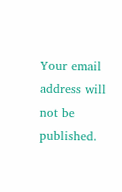Your email address will not be published.